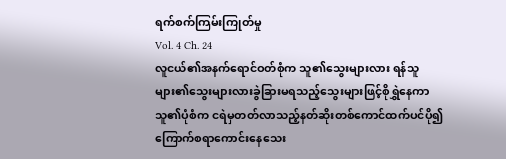ရက်စက်ကြမ်းကြုတ်မှု
Vol. 4 Ch. 24
လူငယ်၏အနက်ရောင်ဝတ်စုံက သူ၏သွေးများလား ရန်သူများ၏သွေးများလားခွဲခြားမရသည့်သွေးများဖြင့်စိုရွှဲနေကာ သူ၏ပုံစံက ငရဲမှတတ်လာသည့်နတ်ဆိုးတစ်ကောင်ထက်ပင်ပို၍ကြောက်စရာကောင်းနေသေး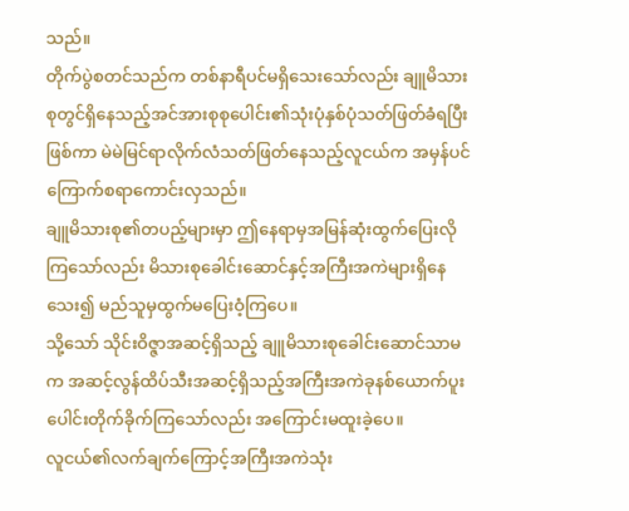သည်။
တိုက်ပွဲစတင်သည်က တစ်နာရီပင်မရှိသေးသော်လည်း ချူမိသားစုတွင်ရှိနေသည့်အင်အားစုစုပေါင်း၏သုံးပုံနှစ်ပုံသတ်ဖြတ်ခံရပြီးဖြစ်ကာ မဲမဲမြင်ရာလိုက်လံသတ်ဖြတ်နေသည့်လူငယ်က အမှန်ပင်ကြောက်စရာကောင်းလှသည်။
ချူမိသားစု၏တပည့်များမှာ ဤနေရာမှအမြန်ဆုံးထွက်ပြေးလိုကြသော်လည်း မိသားစုခေါင်းဆောင်နှင့်အကြီးအကဲများရှိနေသေး၍ မည်သူမှထွက်မပြေးဝံ့ကြပေ။
သို့သော် သိုင်းဝိဇ္ဇာအဆင့်ရှိသည့် ချူမိသားစုခေါင်းဆောင်သာမက အဆင့်လွန်ထိပ်သီးအဆင့်ရှိသည့်အကြီးအကဲခုနစ်ယောက်ပူးပေါင်းတိုက်ခိုက်ကြသော်လည်း အကြောင်းမထူးခဲ့ပေ။
လူငယ်၏လက်ချက်ကြောင့်အကြီးအကဲသုံး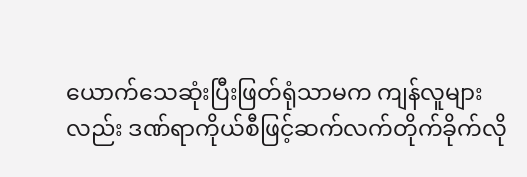ယောက်သေဆုံးပြီးဖြတ်ရုံသာမက ကျန်လူများလည်း ဒဏ်ရာကိုယ်စီဖြင့်ဆက်လက်တိုက်ခိုက်လို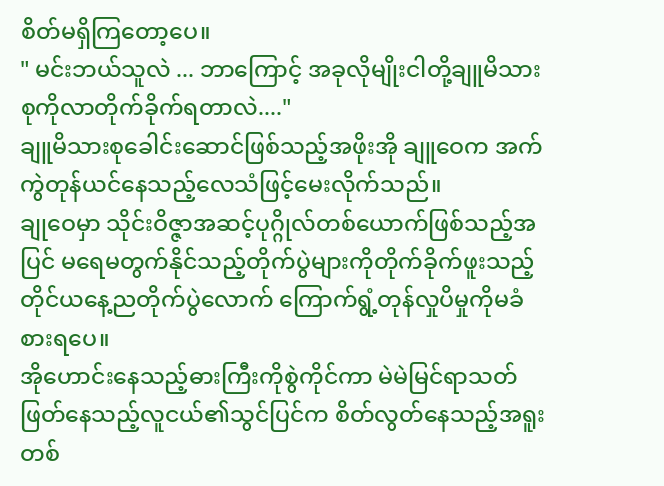စိတ်မရှိကြတော့ပေ။
" မင်းဘယ်သူလဲ ... ဘာကြောင့် အခုလိုမျိုးငါတို့ချူမိသားစုကိုလာတိုက်ခိုက်ရတာလဲ...."
ချူမိသားစုခေါင်းဆောင်ဖြစ်သည့်အဖိုးအို ချူဝေက အက်ကွဲတုန်ယင်နေသည့်လေသံဖြင့်မေးလိုက်သည်။
ချုဝေမှာ သိုင်းဝိဇ္ဇာအဆင့်ပုဂ္ဂိုလ်တစ်ယောက်ဖြစ်သည့်အပြင် မရေမတွက်နိုင်သည့်တိုက်ပွဲများကိုတိုက်ခိုက်ဖူးသည့်တိုင်ယနေ့ညတိုက်ပွဲလောက် ကြောက်ရွံ့တုန်လှုပိမှုကိုမခံစားရပေ။
အိုဟောင်းနေသည့်ဓားကြီးကိုစွဲကိုင်ကာ မဲမဲမြင်ရာသတ်ဖြတ်နေသည့်လူငယ်၏သွင်ပြင်က စိတ်လွတ်နေသည့်အရူးတစ်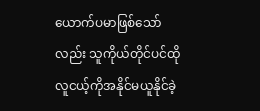ယောက်ပမာဖြစ်သော်လည်း သူကိုယ်တိုင်ပင်ထိုလူငယ့်ကိုအနိုင်မယူနိုင်ခဲ့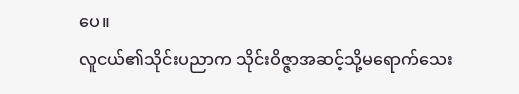ပေ။
လူငယ်၏သိုင်းပညာက သိုင်းဝိဇ္ဇာအဆင့်သို့မရောက်သေး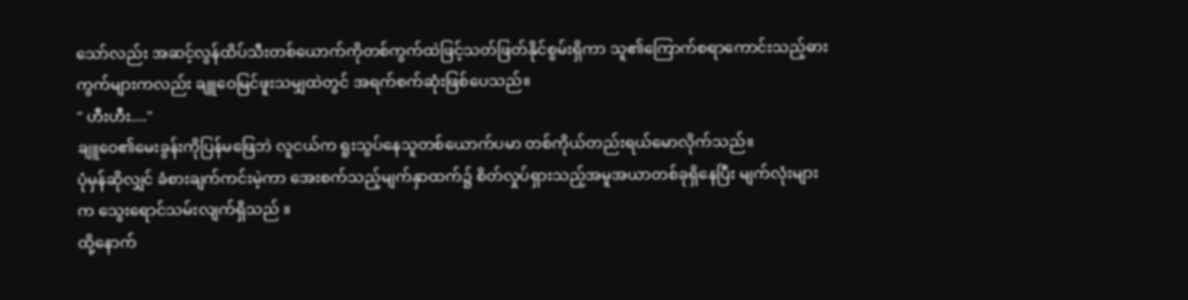သော်လည်း အဆင့်လွန်ထိပ်သီးတစ်ယောက်ကိုတစ်ကွက်ထဲဖြင့်သတ်ဖြတ်နိုင်စွမ်းရှိကာ သူ၏ကြောက်စရာကောင်းသည့်ဓားကွက်များကလည်း ချူဝေမြင်ဖူးသမျှထဲတွင် အရက်စက်ဆုံးဖြစ်ပေသည်။
" ဟီးဟီး...."
ချူဝေ၏မေးခွန်းကိုပြန်မဖြေဘဲ လူငယ်က ရူးသွပ်နေသူတစ်ယောက်ပမာ တစ်ကိုယ်တည်းရယ်မောလိုက်သည်။
ပုံမှန်ဆိုလျှင် ခံစားချက်ကင်းမဲ့ကာ အေးစက်သည့်မျက်နှာထက်၌ စိတ်လှုပ်ရှားသည့်အမူအယာတစ်ခုရှိနေပြီး မျက်လုံးများက သွေးရောင်သမ်းလျက်ရှိသည် ။
ထို့နောက်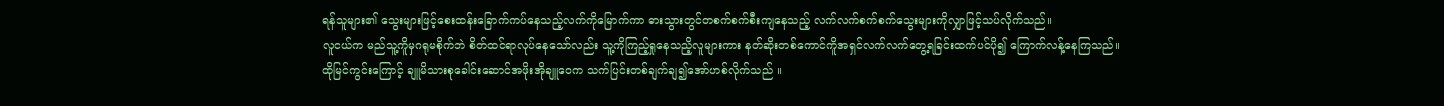ရန်သူများ၏ သွေးများဖြင့်စေးထန်းခြောက်ကပ်နေသည့်လက်ကိုမြောက်ကာ ဓားသွားတွင်တစက်စက်စီးကျနေသည့် လက်လက်စက်စက်သွေးများကိုလျှာဖြင့်သပ်လိုက်သည်။
လူငယ်က မည်သူ့ကိူမှဂရုမစိုက်ဘဲ စိတ်ထင်ရာလုပ်နေသော်လည်း သူ့ကိုကြည့်ရှုနေသညိ့လူများကား နတ်ဆိုးတစ်ကောင်ကိူအရှင်လက်လက်တွေ့ရခြင်းထက်ပင်ပို၍ ကြောက်လန့်နေကြသည်။
ထိုမြင်ကွင်းကြောင့် ချူမိသားစုခေါင်းဆောင်အဖိုးအိုချူဝေက သက်ပြင်းတစ်ချက်ချ၍အော်ဟစ်လိုက်သည် ။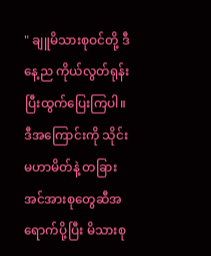" ချူမိသားစုဝင်တို့ ဒီနေ့ည ကိုယ်လွတ်ရုန်းပြီးထွက်ပြေးကြပါ။ ဒီအကြောင်းကို သိုင်းမဟာမိတ်နဲ့ တခြားအင်အားစုတွေဆီအရောက်ပို့ပြီး မိသားစု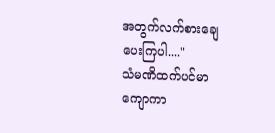အတွက်လက်စားချေပေးကြပါ...."
သံမဏိထက်ပင်မာကျောကာ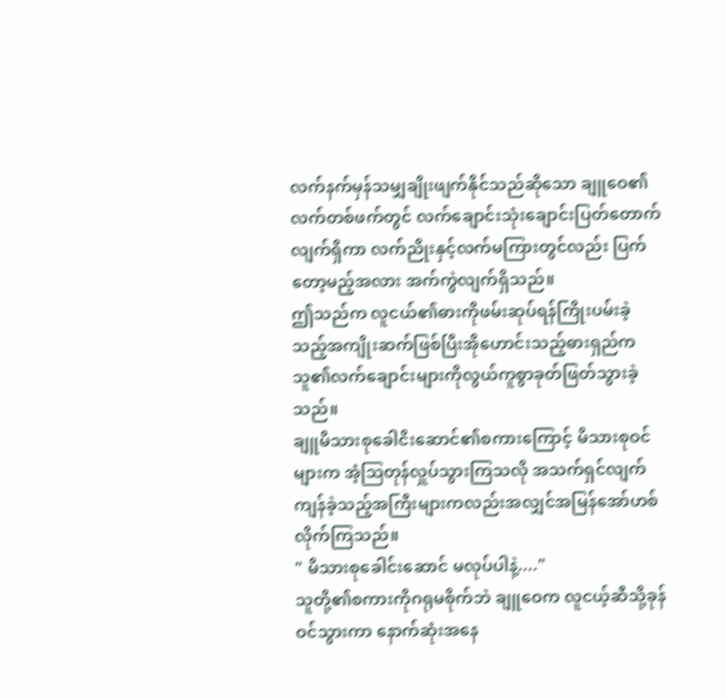လက်နက်မှန်သမျှချိုးဖျက်နိုင်သည်ဆိုသော ချူဝေ၏လက်တစ်ဖက်တွင် လက်ချောင်းသုံးချောင်းပြတ်တောက်လျက်ရှိကာ လက်ညိုးနှင့်လက်မကြားတွင်လည်း ပြက်တော့မည့်အလား အက်ကွဲလျက်ရှိသည်။
ဤသည်က လူငယ်၏ဓားကိုဖမ်းဆုပ်ရန်ကြိုးပမ်းခဲ့သည့်အကျိုးဆက်ဖြစ်ပြီးအိုဟောင်းသည့်ဓားရှည်က သူ၏လက်ချောင်းများကိုလွယ်ကူစွာခုတ်ဖြတ်သွားခဲ့သည်။
ချူမိသားစုခေါငိးဆောင်၏စကားကြောင့် မိသားစုဝင်များက အံ့ဩတုန်လှူပ်သွားကြသလို အသက်ရှင်လျက်ကျန်ခဲ့သည့်အကြီးများကလည်းအလျှင်အမြန်အော်ဟစ်လိုက်ကြသည်။
" မိသားစုခေါင်းဆောင် မလုပ်ပါနဲ့...."
သူတို့၏စကားကိုဂရုမစိုက်ဘဲ ချူဝေက လူငယ့်ဆီသို့ခုန်ဝင်သွားကာ နောက်ဆုံးအနေ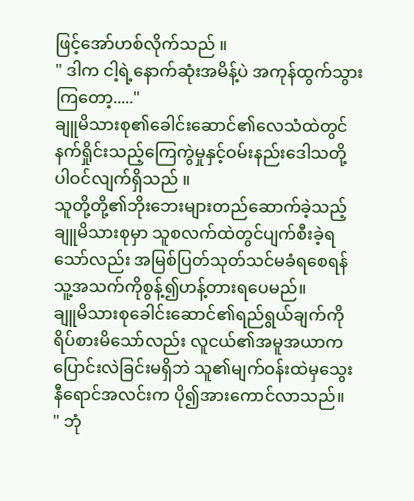ဖြင့်အော်ဟစ်လိုက်သည် ။
" ဒါက ငါ့ရဲ့နောက်ဆုံးအမိန့်ပဲ အကုန်ထွက်သွားကြတော့....."
ချူမိသားစု၏ခေါင်းဆောင်၏လေသံထဲတွင် နက်ရှိုင်းသည့်ကြေကွဲမှုနှင့်ဝမ်းနည်းဒေါသတို့ပါဝင်လျက်ရှိသည် ။
သူတို့တို့၏ဘိုးဘေးများတည်ဆောက်ခဲ့သည့်ချူမိသားစုမှာ သူစလက်ထဲတွင်ပျက်စီးခဲ့ရသော်လည်း အမြစ်ပြတ်သုတ်သင်မခံရစေရန် သူ့အသက်ကိုစွန့်၍ဟန့်တားရပေမည်။
ချူမိသားစုခေါင်းဆောင်၏ရည်ရွယ်ချက်ကိုရိပ်စားမိသော်လည်း လူငယ်၏အမူအယာကပြောင်းလဲခြင်းမရှိဘဲ သူ၏မျက်ဝန်းထဲမှသွေးနီရောင်အလင်းက ပို၍အားကောင်လာသည်။
" ဘုံ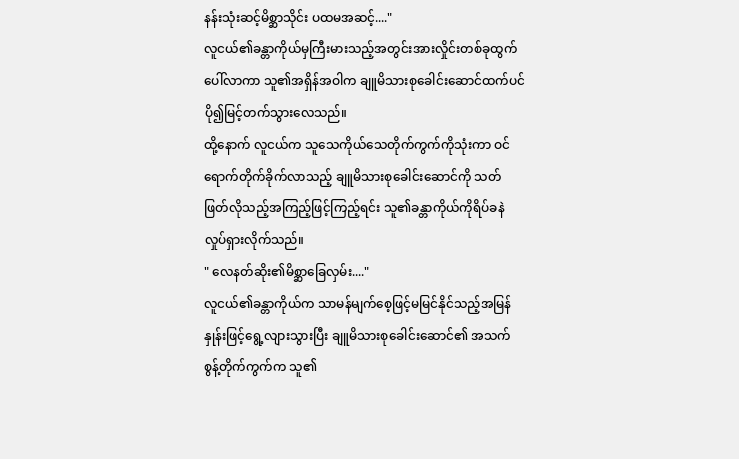နန်းသုံးဆင့်မိစ္ဆာသိုင်း ပထမအဆင့်...."
လူငယ်၏ခန္တာကိုယ်မှကြီးမားသည့်အတွင်းအားလှိုင်းတစ်ခုထွက်ပေါ်လာကာ သူ၏အရှိန်အဝါက ချူမိသားစုခေါင်းဆောင်ထက်ပင် ပို၍မြင့်တက်သွားလေသည်။
ထို့နောက် လူငယ်က သူသေကိုယ်သေတိုက်ကွက်ကိုသုံးကာ ဝင်ရောက်တိုက်ခိုက်လာသည့် ချူမိသားစုခေါင်းဆောင်ကို သတ်ဖြတ်လိုသည့်အကြည့်ဖြင့်ကြည့်ရင်း သူ၏ခန္တာကိုယ်ကိုရိပ်ခနဲလှုပ်ရှားလိုက်သည်။
" လေနတ်ဆိုး၏မိစ္ဆာခြေလှမ်း...."
လူငယ်၏ခန္တာကိုယ်က သာမန်မျက်စေ့ဖြင့်မမြင်နိုင်သည့်အမြန်နှုန်းဖြင့်ရွေ့လျားသွားပြီး ချူမိသားစုခေါင်းဆောင်၏ အသက်စွန့်တိုက်ကွက်က သူ၏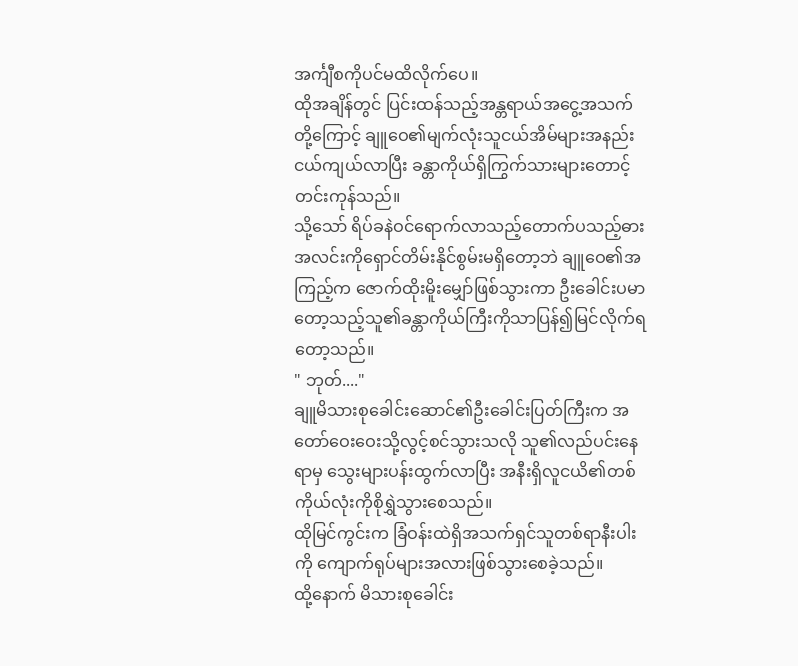အင်္ကျီစကိုပင်မထိလိုက်ပေ။
ထိုအချိန်တွင် ပြင်းထန်သည့်အန္တရာယ်အငွေ့အသက်တို့ကြောင့် ချူဝေ၏မျက်လုံးသူငယ်အိမ်များအနည်းငယ်ကျယ်လာပြီး ခန္တာကိုယ်ရှိကြွက်သားများတောင့်တင်းကုန်သည်။
သို့သော် ရိပ်ခနဲဝင်ရောက်လာသည့်တောက်ပသည့်ဓားအလင်းကိုရှောင်တိမ်းနိုင်စွမ်းမရှိတော့ဘဲ ချူဝေ၏အကြည့်က ဇောက်ထိုးမိူးမျှော်ဖြစ်သွားကာ ဦးခေါင်းပမာတော့သည့်သူ၏ခန္တာကိုယ်ကြီးကိုသာပြန်၍မြင်လိုက်ရတော့သည်။
" ဘုတ်...."
ချူမိသားစုခေါင်းဆောင်၏ဦးခေါင်းပြတ်ကြီးက အတော်ဝေးဝေးသို့လွင့်စင်သွားသလို သူ၏လည်ပင်းနေရာမှ သွေးများပန်းထွက်လာပြီး အနီးရှိလူငယိ၏တစ်ကိုယ်လုံးကိုစိုရွှဲသွားစေသည်။
ထိုမြင်ကွင်းက ခြံဝန်းထဲရှိအသက်ရှင်သူတစ်ရာနီးပါးကို ကျောက်ရုပ်များအလားဖြစ်သွားစေခဲ့သည်။
ထို့နောက် မိသားစုခေါင်း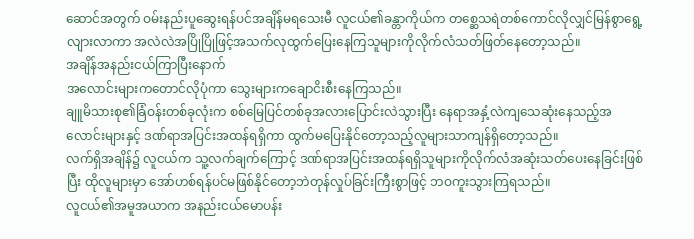ဆောင်အတွက် ဝမ်းနည်းပူဆွေးရန်ပင်အချိန်မရသေးမီ လူငယ်၏ခန္တာကိုယ်က တစ္ဆေသရဲတစ်ကောင်လိုလျှင်မြန်စွာရွေ့လျားလာကာ အလဲလဲအပြိုပြိုဖြင့်အသက်လုထွက်ပြေးနေကြသူများကိုလိုက်လံသတ်ဖြတ်နေတော့သည်။
အချိန်အနည်းငယ်ကြာပြီးနောက်
အလောင်းများကတောင်လိုပုံကာ သွေးများကချောငိးစီးနေကြသည်။
ချူမိသားစု၏ခြံဝန်းတစ်ခုလုံးက စစ်မြေပြင်တစ်ခုအလားပြောင်းလဲသွားပြီး နေရာအနှံ့လဲကျသေဆုံးနေသည့်အလောင်းများနှင့် ဒဏ်ရာအပြင်းအထန်ရရှိကာ ထွက်မပြေးနိုင်တော့သည့်လူများသာကျန်ရှိတော့သည်။
လက်ရှိအချိန်၌ လူငယ်က သူ့လက်ချက်ကြောင့် ဒဏ်ရာအပြင်းအထန်ရရှိသူများကိုလိုက်လံအဆုံးသတ်ပေးနေခြင်းဖြစ်ပြီး ထိုလူများမှာ အော်ဟစ်ရန်ပင်မဖြစ်နိုင်တော့ဘဲတုန်လှုပ်ခြင်းကြီးစွာဖြင့် ဘဝကူးသွားကြရသည်။
လူငယ်၏အမူအယာက အနည်းငယ်မောပန်း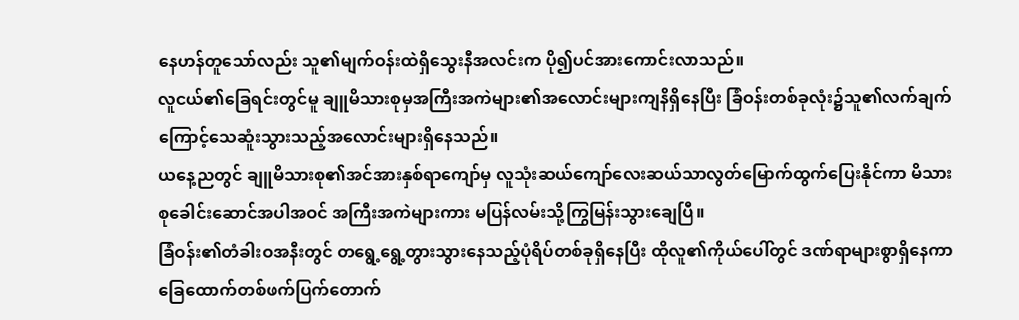နေဟန်တူသော်လည်း သူ၏မျက်ဝန်းထဲရှိသွေးနီအလင်းက ပို၍ပင်အားကောင်းလာသည်။
လူငယ်၏ခြေရင်းတွင်မူ ချူမိသားစုမှအကြီးအကဲများ၏အလောင်းများကျနိရှိနေပြီး ခြံဝန်းတစ်ခုလုံး၌သူ၏လက်ချက်ကြောင့်သေဆူံးသွားသည့်အလောင်းများရှိနေသည်။
ယနေ့ညတွင် ချူမိသားစု၏အင်အားနှစ်ရာကျော်မှ လူသုံးဆယ်ကျော်လေးဆယ်သာလွတ်မြောက်ထွက်ပြေးနိုင်ကာ မိသားစုခေါင်းဆောင်အပါအဝင် အကြီးအကဲများကား မပြန်လမ်းသို့ကြွမြန်းသွားချေပြီ။
ခြံဝန်း၏တံခါးဝအနီးတွင် တရွေ့ရွေ့တွားသွားနေသည့်ပုံရိပ်တစ်ခုရှိနေပြီး ထိုလူ၏ကိုယ်ပေါ်တွင် ဒဏ်ရာများစွာရှိနေကာ ခြေထောက်တစ်ဖက်ပြက်တောက်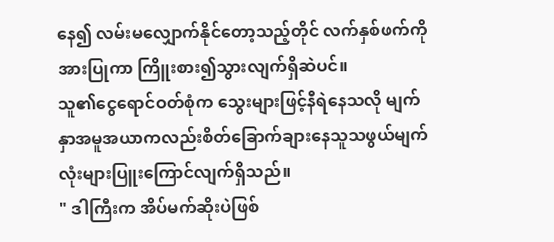နေ၍ လမ်းမလျှောက်နိုင်တော့သည့်တိုင် လက်နှစ်ဖက်ကိုအားပြုကာ ကြိူးစား၍သွားလျက်ရှိဆဲပင်။
သူ၏ငွေရောင်ဝတ်စုံက သွေးများဖြင့်နီရဲနေသလို မျက်နှာအမူအယာကလည်းစိတ်ခြောက်ချားနေသူသဖွယ်မျက်လုံးများပြူးကြောင်လျက်ရှိသည်။
" ဒါကြီးက အိပ်မက်ဆိုးပဲဖြစ်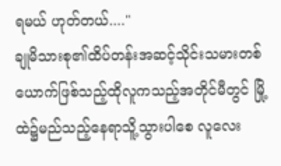ရမယ် ဟုတ်တယ်...."
ချုမိသားစု၏ထိပ်တန်းအဆင့်သိုင်းသမားတစ်ယောက်ဖြစ်သည့်ထိုလူကသည့်အတိုင်မီတွင် မြို့ထဲ၌မည်သည့်နေရာသိူ့သွားပါစေ လူလေး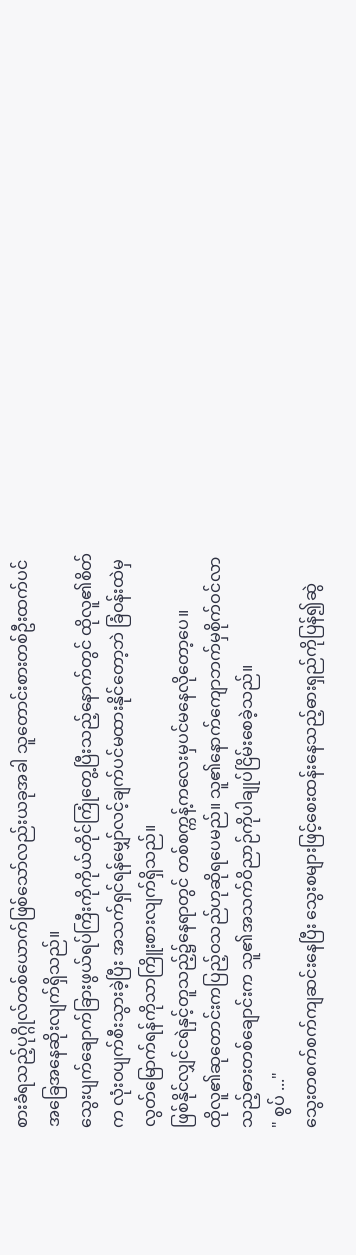စားခံရသည့်ပုဂ္ဂိုလ်တစ်ယောက်ဖြစ်သော်လည်းယခုအခါ သူတောင်းစားတစ်ဦးထက်ပင်အခြေအနေဆိုးလျက်ရှိသည်။
သွေးပျက်ချောက်ခြားဖွယ်ရပ်ကြီးကိုကိုယ်တိုင်ကြုံတွေ့ပြီးသည့်နောက်တွင် ထိုလူ၏စိတ်က လုံးဝပျက်စီးသွားခဲ့ပြီး အသက်ရှင်ရန်မျှော်လင့်ချက်ပင်မထားနိုင်တော့ဘဲ ခြံဝန်းထဲမှလွတ်မြောက်ရန်ကိုသာကြိူးစားလျက်ရှိသည်။
ဖြစ်နိုင်လျှင်ငရဲနှင့်တူသည့်၌နေရာတွင် တစ်စက္ကန့်ကလေးမှပင်မနေလိုတော့ပေ။
ထိုလူ၏ဆုတောင်းကပြည့်ဝသည်ဟုဆိုရပေမည်။ သူ၏နောက်ကျောဘက်မှစိုက်ဝင်လာသည့်ဓားတစ်ချောင်းက သူ၏အသက်ဝိညာဉ်ကိုပါချုပ်ငြိမ်းစေခဲ့သည်။
" စွပ် ..."
သွေးတစက်စက်ကျဆင်းနေပြီး သွေးစများဖြင့်စေးထန်းနေသည့်ဓားရှည်ကိုပြန်၍ဆွဲ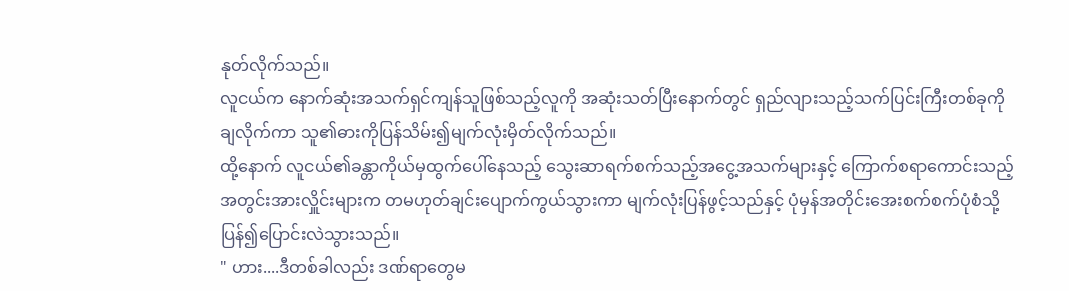နုတ်လိုက်သည်။
လူငယ်က နောက်ဆုံးအသက်ရှင်ကျန်သူဖြစ်သည့်လူကို အဆုံးသတ်ပြီးနောက်တွင် ရှည်လျားသည့်သက်ပြင်းကြီးတစ်ခုကိုချလိုက်ကာ သူ၏ဓားကိုပြန်သိမ်း၍မျက်လုံးမှိတ်လိုက်သည်။
ထို့နောက် လူငယ်၏ခန္တာကိုယ်မှထွက်ပေါ်နေသည့် သွေးဆာရက်စက်သည့်အငွေ့အသက်များနှင့် ကြောက်စရာကောင်းသည့်အတွင်းအားလှိူင်းများက တမဟုတ်ချင်းပျောက်ကွယ်သွားကာ မျက်လုံးပြန်ဖွင့်သည်နှင့် ပုံမှန်အတိုင်းအေးစက်စက်ပုံစံသို့ပြန်၍ပြောင်းလဲသွားသည်။
" ဟား....ဒီတစ်ခါလည်း ဒဏ်ရာတွေမ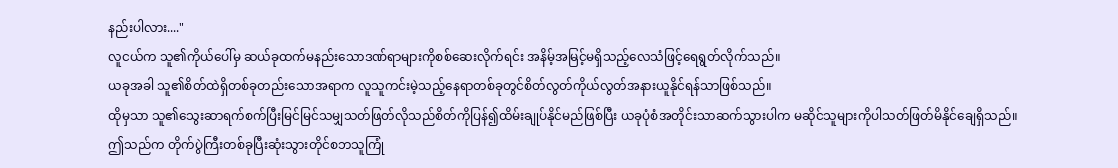နည်းပါလား...."
လူငယ်က သူ၏ကိုယ်ပေါ်မှ ဆယ်ခုထက်မနည်းသောဒဏ်ရာများကိုစစ်ဆေးလိုက်ရင်း အနိမ့်အမြင့်မရှိသည့်လေသံဖြင့်ရေရွတ်လိုက်သည်။
ယခုအခါ သူ၏စိတ်ထဲရှိတစ်ခုတည်းသောအရာက လူသူကင်းမဲ့သည့်နေရာတစ်ခုတွင်စိတ်လွတ်ကိုယ်လွတ်အနားယူနိုင်ရန်သာဖြစ်သည်။
ထိုမှသာ သူ၏သွေးဆာရက်စက်ပြီးမြင်မြင်သမျှသတ်ဖြတ်လိုသည်စိတ်ကိုပြန်၍ထိမ်းချုပ်နိုင်မည်ဖြစ်ပြီး ယခုပုံစံအတိုင်းသာဆက်သွားပါက မဆိုင်သူများကိုပါသတ်ဖြတ်မိနိုင်ချေရှိသည်။
ဤသည်က တိုက်ပွဲကြီးတစ်ခုပြီးဆုံးသွားတိုင်စဘသူကြုံ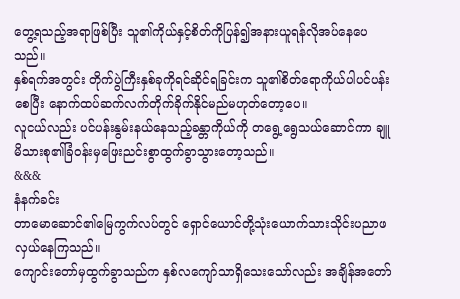တွေ့ရသည့်အရာဖြစ်ပြီး သူ၏ကိုယ်နှင့်စိတ်ကိုပြန်၍အနားယူရန်လိုအပ်နေပေသည်။
နှစ်ရက်အတွင်း တိုက်ပွဲကြီးနှစ်ခုကိုရင်ဆိုင်ရခြင်းက သူ၏စိတ်ရောကိုယ်ပါပင်ပန်းစေပြီး နောက်ထပ်ဆက်လက်တိုက်ခိုက်နိုင်မည်မဟုတ်တော့ပေ။
လူငယ်လည်း ပင်ပန်းနွမ်းနယ်နေသည့်ခန္တာကိုယ်ကို တရွေ့ရွေသယ်ဆောင်ကာ ချူမိသားစု၏ခြံဝန်းမှဖြေးညင်းစွာထွက်ခွာသွားတော့သည်။
&&&
နံနက်ခင်း
တာမောဆောင်၏မြေကွက်လပ်တွင် ရှောင်ယောင်တို့သုံးယောက်သားသိုင်းပညာဖလှယ်နေကြသည်။
ကျောင်းတော်မှထွက်ခွာသည်က နှစ်လကျော်သာရှိသေးသော်လည်း အချိန်အတော်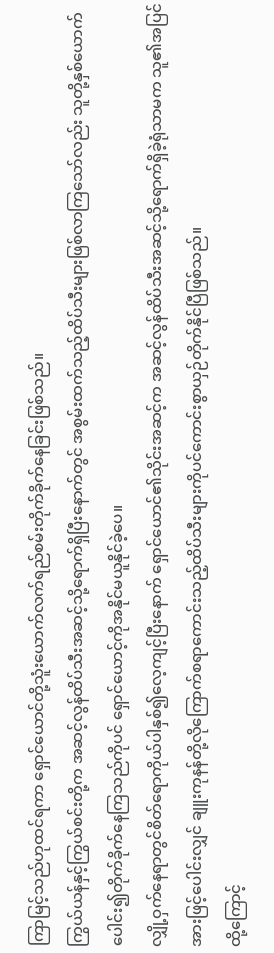ကြာမြင့်သည်ဟုထင်ရကာ ရှောင်ယောင်တို့သူံးယောက်လက်ရည်စမ်းတိုက်ခိုက်နေခြင်းဖြစ်သည်။
ကြွယ်ယန်နှင့်ကြွယ်စင်းတို့က အဆင့်လွန်ထိပ်သီးအဆင့်သို့ရောက်ရှိပြီးနောက်တွင် အစွမ်းထက်သည့်ထိပ်သီးများဖြစ်လာကြသော်လည်း သူတို့နှစ်ယောက်ပေါင်း၍တိုက်ခိုက်နေကြသည်ကိုပင် ရှောင်ယောင့်ကိုအနိုင်မယူနိုင်ခဲ့ပေ။
လျှို့ဝှက်နေရာတွင်စိတ်ရောကိုယ်ပါနှစ်၍လေ့ကျင့်ပြီးနောက် ရှောင်ယောင်၏သိုင်းအဆင့်က အဆင့်လွန်ထိပ်သီးအဆင့်သို့ရောက်ရှိခဲ့ရုံသာမက သူ၏အပြင်အားဖြင့်ပေါင်းလျှင် ချူးကုနန်တို့လိုကြောက်စရာကောင်းသည့်ထိပ်သီးများကိုပင်ကောင်းစွာယှဉ်တိုက်နိုင်ပြီဖြစ်သည်။
ထို့ကြောင့်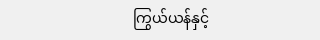ကြွယ်ယန်နှင့်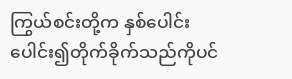ကြွယ်စင်းတို့က နှစ်ပေါင်းပေါင်း၍တိုက်ခိုက်သည်ကိုပင်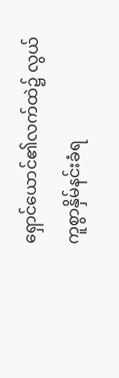ရှောင်ယောင်၏လက်ထဲ၌ လွယ်ကူစွာနှိမ်နင်းခံရ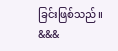ခြင်းဖြစ်သည်။
&&&